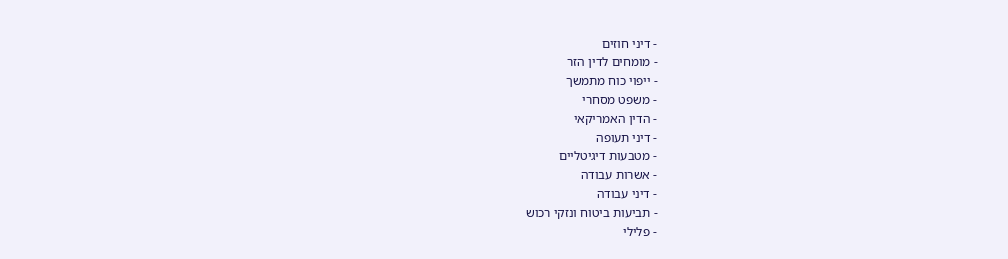- דיני חוזים
- מומחים לדין הזר
- ייפוי כוח מתמשך
- משפט מסחרי
- הדין האמריקאי
- דיני תעופה
- מטבעות דיגיטליים
- אשרות עבודה
- דיני עבודה
- תביעות ביטוח ונזקי רכוש
- פלילי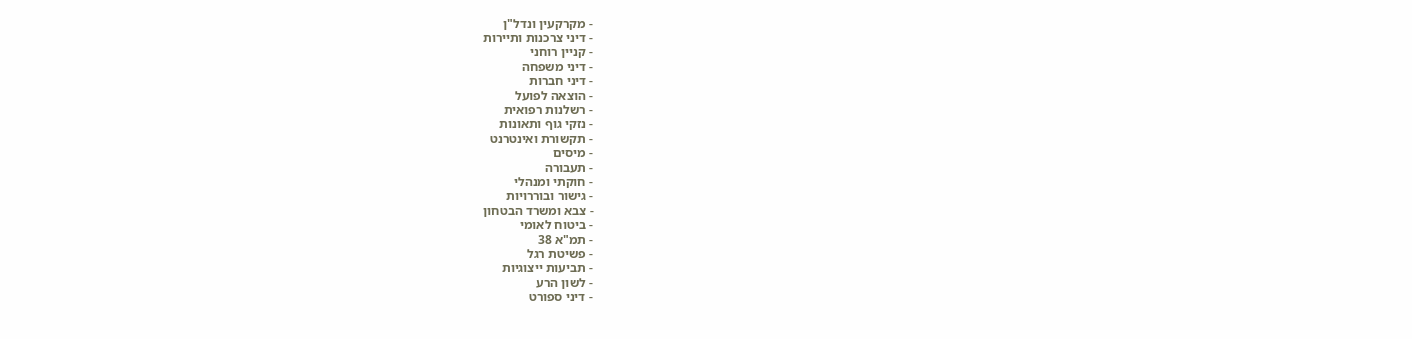- מקרקעין ונדל"ן
- דיני צרכנות ותיירות
- קניין רוחני
- דיני משפחה
- דיני חברות
- הוצאה לפועל
- רשלנות רפואית
- נזקי גוף ותאונות
- תקשורת ואינטרנט
- מיסים
- תעבורה
- חוקתי ומנהלי
- גישור ובוררויות
- צבא ומשרד הבטחון
- ביטוח לאומי
- תמ"א 38
- פשיטת רגל
- תביעות ייצוגיות
- לשון הרע
- דיני ספורט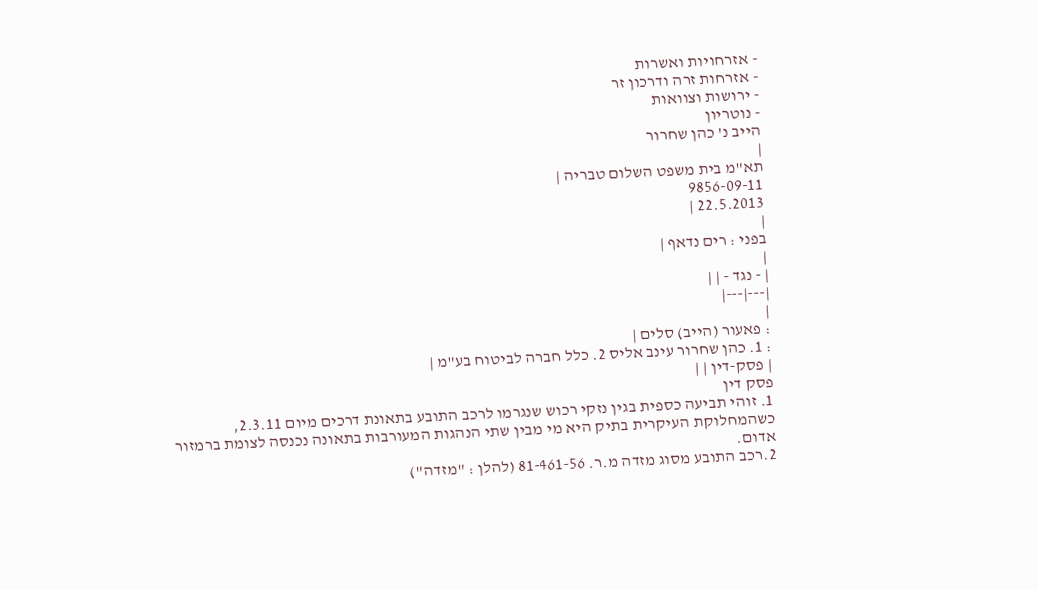- אזרחויות ואשרות
- אזרחות זרה ודרכון זר
- ירושות וצוואות
- נוטריון
הייב נ' כהן שחרור
|
תא"מ בית משפט השלום טבריה |
9856-09-11
22.5.2013 |
|
בפני : רים נדאף |
|
| - נגד - | |
|---|---|
|
: פאעור (הייב) סלים |
: 1. כהן שחרור עינב אליס 2. כלל חברה לביטוח בע"מ |
| פסק-דין | |
פסק דין
1. זוהי תביעה כספית בגין נזקי רכוש שנגרמו לרכב התובע בתאונת דרכים מיום 2.3.11, כשהמחלוקת העיקרית בתיק היא מי מבין שתי הנהגות המעורבות בתאונה נכנסה לצומת ברמזור אדום.
2.רכב התובע מסוג מזדה מ.ר. 81-461-56 (להלן : "מזדה")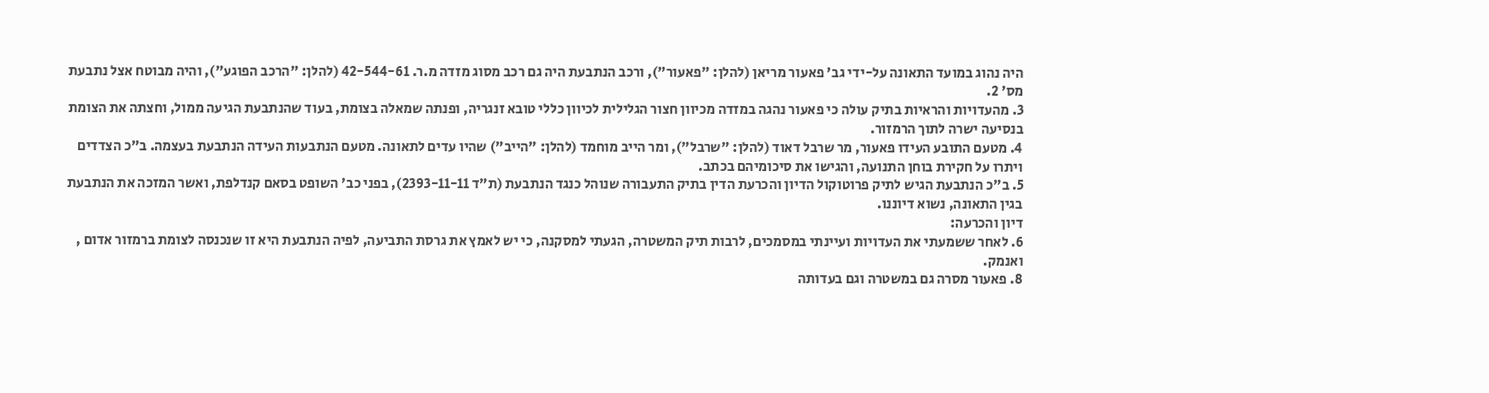היה נהוג במועד התאונה על-ידי גב' פאעור מריאן (להלן: "פאעור"), ורכב הנתבעת היה גם רכב מסוג מזדה מ.ר. 42-544-61 (להלן: "הרכב הפוגע"), והיה מבוטח אצל נתבעת מס' 2.
3. מהעדויות והראיות בתיק עולה כי פאעור נהגה במזדה מכיוון חצור הגלילית לכיוון כללי טובא זנגריה, ופנתה שמאלה בצומת, בעוד שהנתבעת הגיעה ממול, וחצתה את הצומת בנסיעה ישרה לתוך הרמזור.
4. מטעם התובע העידו פאעור, מר שרבל דאוד (להלן: "שרבל"), ומר הייב מוחמד (להלן: "הייב") שהיו עדים לתאונה. מטעם הנתבעות העידה הנתבעת בעצמה. ב"כ הצדדים ויתרו על חקירת בוחן התנועה, והגישו את סיכומיהם בכתב.
5. ב"כ הנתבעת הגיש לתיק פרוטוקול הדיון והכרעת הדין בתיק התעבורה שנוהל כנגד הנתבעת (ת"ד 2393-11-11), בפני כב' השופט בסאם קנדלפת, ואשר המזכה את הנתבעת בגין התאונה, נשוא דיוננו.
דיון והכרעה:
6. לאחר ששמעתי את העדויות ועיינתי במסמכים, לרבות תיק המשטרה, הגעתי למסקנה, כי יש לאמץ את גרסת התביעה, לפיה הנתבעת היא זו שנכנסה לצומת ברמזור אדום , ואנמק.
8. פאעור מסרה גם במשטרה וגם בעדותה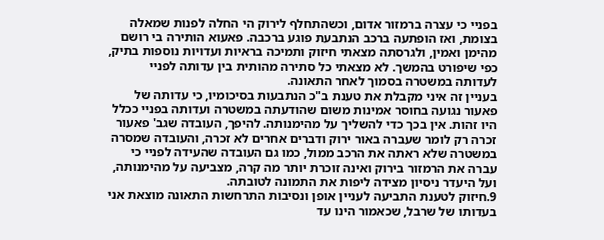בפניי כי עצרה ברמזור אדום, וכשהתחלף לירוק הי החלה לפנות שמאלה בצומת, ואז הופתעה ברכב הנתבעת פוגע ברכבה. פאעוא הותירה בי רושם מהימן ואמין, ולגרסתה מצאתי חיזוק ותמיכה בראיות ועדויות נוספות בתיק, כפי שיפורט בהמשך. לא מצאתי כל סתירה מהותית בין עדותה לפניי לעדותה במשטרה בסמוך לאחר התאונה.
בעניין זה איני מקבלת את טענת ב"כ הנתבעות בסיכומיו, כי עדותה של פאעור נגועה בחוסר אמינות משום שהודעתה במשטרה ועדותה בפניי ככלל היו זהות. אין בכך כדי להשליך על מהימנותה. להיפך, העובדה שגב' פאעור זכרה רק לומר שעברה באור ירוק ודברים אחרים לא זכרה, והעובדה שמסרה במשטרה שלא ראתה את הרכב ממול, כמו גם העובדה שהעידה לפניי כי עברה את הרמזור בירוק ואינה זוכרת יותר מה קרה, מצביעה על מהימנותה, ועל היעדר ניסיון מצידה ליפות את התמונה לטובתה.
9.חיזוק לטענת התביעה לעניין אופן ונסיבות התרחשות התאונה מוצאת אני בעדותו של שרבל, שכאמור הינו עד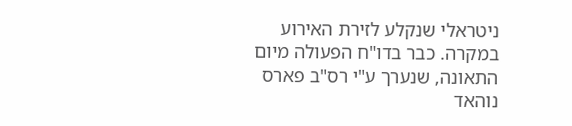ניטראלי שנקלע לזירת האירוע במקרה. כבר בדו"ח הפעולה מיום התאונה, שנערך ע"י רס"ב פארס נוהאד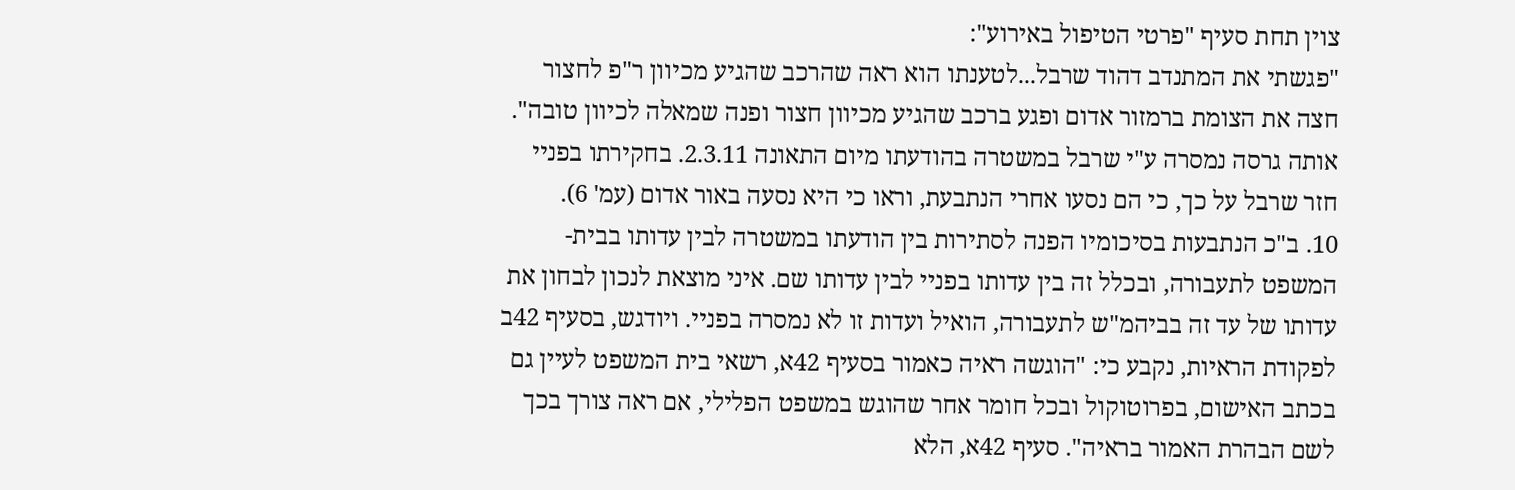צוין תחת סעיף "פרטי הטיפול באירוע":
"פגשתי את המתנדב דהוד שרבל...לטענתו הוא ראה שהרכב שהגיע מכיוון ר"פ לחצור חצה את הצומת ברמזור אדום ופגע ברכב שהגיע מכיוון חצור ופנה שמאלה לכיוון טובה".
אותה גרסה נמסרה ע"י שרבל במשטרה בהודעתו מיום התאונה 2.3.11. בחקירתו בפניי חזר שרבל על כך, כי הם נסעו אחרי הנתבעת, וראו כי היא נסעה באור אדום (עמ' 6).
10. ב"כ הנתבעות בסיכומיו הפנה לסתירות בין הודעתו במשטרה לבין עדותו בבית-המשפט לתעבורה, ובכלל זה בין עדותו בפניי לבין עדותו שם. איני מוצאת לנכון לבחון את עדותו של עד זה בביהמ"ש לתעבורה, הואיל ועדות זו לא נמסרה בפניי. ויודגש, בסעיף 42ב לפקודת הראיות, נקבע כי: "הוגשה ראיה כאמור בסעיף 42א, רשאי בית המשפט לעיין גם בכתב האישום, בפרוטוקול ובכל חומר אחר שהוגש במשפט הפלילי, אם ראה צורך בכך לשם הבהרת האמור בראיה". סעיף 42א, הלא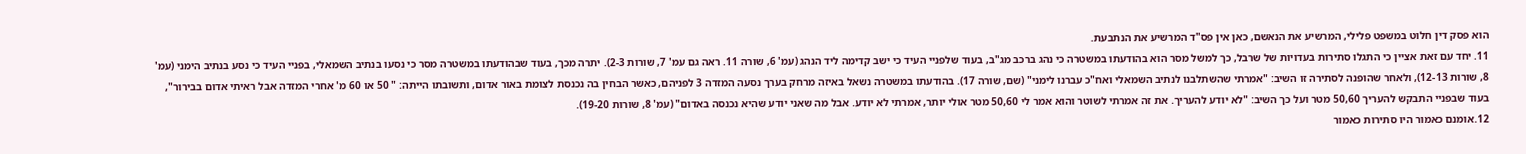הוא פסק דין חלוט במשפט פלילי, המרשיע את הנאשם, כאן אין פס"ד המרשיע את הנתבעת.
11. יחד עם זאת אציין כי התגלו סתירות בעדויות של שרבל, כך למשל מסר הוא בהודעתו במשטרה כי נהג ברכב מג"ב, בעוד שלפניי העיד כי ישב קדימה ליד הנהג (עמ' 6, שורה 11. ראה גם עמ' 7, שורות 2-3). יתרה מכך, בעוד שבהודעתו במשטרה מסר כי נסעו בנתיב השמאלי, בפניי העיד כי נסע בנתיב הימני (עמ' 8, שורות 12-13), ולאחר שהופנה לסתירה זו השיב: "אמרתי שהשתלבנו לנתיב השמאלי ואח"כ עברנו לימני" (שם, שורה 17). בהודעתו במשטרה נשאל באיזה מרחק בערך נסעה המזדה 3 לפניהם, כאשר הבחין בה נכנסת לצומת באור אדום, ותשובתו הייתה: " 50 או 60 מ' אחרי המזדה אבל ראיתי אדום בבירור", בעוד שבפניי התבקש להעריך 50,60 מטר ועל כך השיב: "לא יודע להעריך. את זה אמרתי לשוטר והוא אמר לי 50,60 מטר אולי יותר, אמרתי לא יודע. אבל מה שאני יודע שהיא נכנסה באדום" (עמ' 8, שורות 19-20).
12.אומנם כאמור היו סתירות כאמור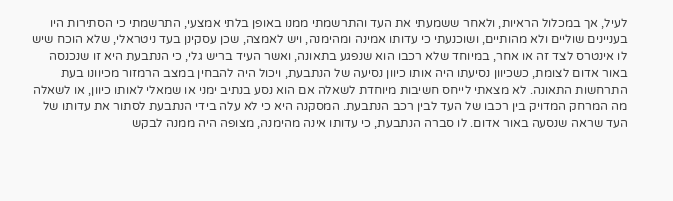לעיל, אך במכלול הראיות, ולאחר ששמעתי את העד והתרשמתי ממנו באופן בלתי אמצעי, התרשמתי כי הסתירות היו בעניינים שוליים ולא מהותיים, ושוכנעתי כי עדותו אמינה ומהימנה, ויש לאמצה, שכן עסקינן בעד ניטראלי, שלא הוכח שיש לו אינטרס לצד זה או אחר, במיוחד שלא רכבו הוא שנפגע בתאונה, ואשר העיד בריש גלי, כי הנתבעת היא זו שנכנסה באור אדום לצומת, כשכיוון נסיעתו היה אותו כיוון נסיעה של הנתבעת, ויכול היה להבחין במצב הרמזור מכיוונו בעת התרחשות התאונה. לא מצאתי לייחס חשיבות מיוחדת לשאלה אם הוא נסע בנתיב ימני או שמאלי לאותו כיוון, או לשאלה מה המרחק המדויק בין רכבו של העד לבין רכב הנתבעת. המסקנה היא כי לא עלה בידי הנתבעת לסתור את עדותו של העד שראה שנסעה באור אדום. לו סברה הנתבעת, כי עדותו אינה מהימנה, מצופה היה ממנה לבקש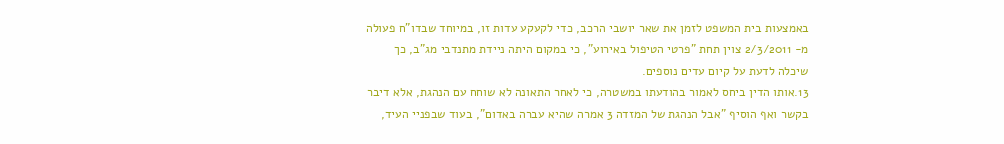באמצעות בית המשפט לזמן את שאר יושבי הרכב, כדי לקעקע עדות זו, במיוחד שבדו"ח פעולה מ- 2/3/2011 צוין תחת "פרטי הטיפול באירוע", כי במקום היתה ניידת מתנדבי מג"ב, כך שיכלה לדעת על קיום עדים נוספים.
13.אותו הדין ביחס לאמור בהודעתו במשטרה, כי לאחר התאונה לא שוחח עם הנהגת, אלא דיבר בקשר ואף הוסיף "אבל הנהגת של המזדה 3 אמרה שהיא עברה באדום", בעוד שבפניי העיד,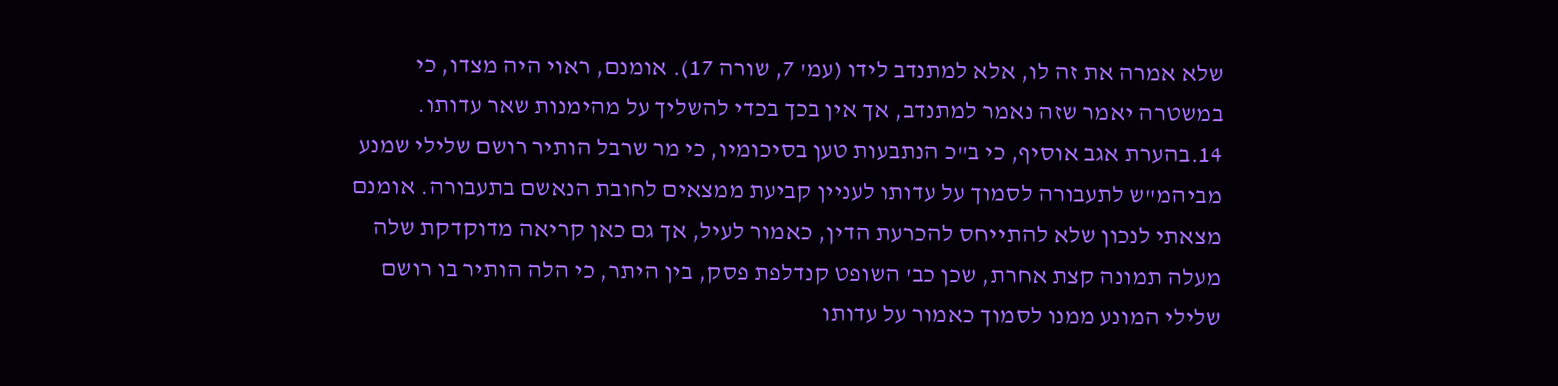שלא אמרה את זה לו, אלא למתנדב לידו (עמ' 7, שורה 17). אומנם, ראוי היה מצדו, כי במשטרה יאמר שזה נאמר למתנדב, אך אין בכך בכדי להשליך על מהימנות שאר עדותו.
14.בהערת אגב אוסיף, כי ב"כ הנתבעות טען בסיכומיו, כי מר שרבל הותיר רושם שלילי שמנע מביהמ"ש לתעבורה לסמוך על עדותו לעניין קביעת ממצאים לחובת הנאשם בתעבורה. אומנם מצאתי לנכון שלא להתייחס להכרעת הדין, כאמור לעיל, אך גם כאן קריאה מדוקדקת שלה מעלה תמונה קצת אחרת, שכן כב' השופט קנדלפת פסק, בין היתר, כי הלה הותיר בו רושם שלילי המונע ממנו לסמוך כאמור על עדותו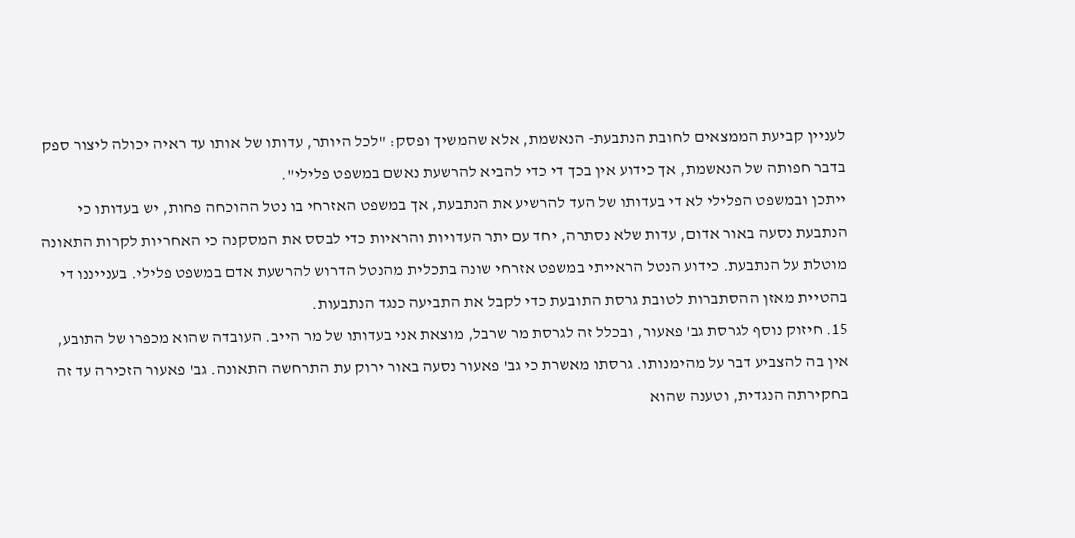לעניין קביעת הממצאים לחובת הנתבעת- הנאשמת, אלא שהמשיך ופסק: "לכל היותר, עדותו של אותו עד ראיה יכולה ליצור ספק בדבר חפותה של הנאשמת, אך כידוע אין בכך די כדי להביא להרשעת נאשם במשפט פלילי".
ייתכן ובמשפט הפלילי לא די בעדותו של העד להרשיע את הנתבעת, אך במשפט האזרחי בו נטל ההוכחה פחות, יש בעדותו כי הנתבעת נסעה באור אדום, עדות שלא נסתרה, יחד עם יתר העדויות והראיות כדי לבסס את המסקנה כי האחריות לקרות התאונה מוטלת על הנתבעת. כידוע הנטל הראייתי במשפט אזרחי שונה בתכלית מהנטל הדרוש להרשעת אדם במשפט פלילי. בענייננו די בהטיית מאזן ההסתברות לטובת גרסת התובעת כדי לקבל את התביעה כנגד הנתבעות.
15. חיזוק נוסף לגרסת גב' פאעור, ובכלל זה לגרסת מר שרבל, מוצאת אני בעדותו של מר הייב. העובדה שהוא מכפרו של התובע, אין בה להצביע דבר על מהימנותו. גרסתו מאשרת כי גב' פאעור נסעה באור ירוק עת התרחשה התאונה. גב' פאעור הזכירה עד זה בחקירתה הנגדית, וטענה שהוא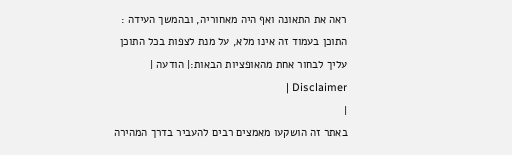ראה את התאונה ואף היה מאחוריה, ובהמשך העידה :
התוכן בעמוד זה אינו מלא, על מנת לצפות בכל התוכן עליך לבחור אחת מהאופציות הבאות:| הודעה | Disclaimer |
|
באתר זה הושקעו מאמצים רבים להעביר בדרך המהירה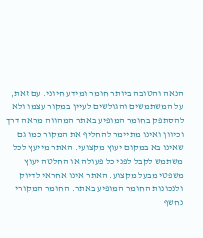הנאה והטובה ביותר חומר ומידע חיוני. עם זאת, על המשתמשים והגולשים לעיין במקור עצמו ולא להסתפק בחומר המופיע באתר המהווה מראה דרך וכיוון ואינו מתיימר להחליף את המקור כמו גם שאינו בא במקום יעוץ מקצועי. האתר מייעץ לכל משתמש לקבל לפני כל פעולה או החלטה יעוץ משפטי מבעל מקצוע. האתר אינו אחראי לדיוק ולנכונות החומר המופיע באתר. החומר המקורי נחשף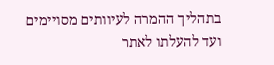בתהליך ההמרה לעיוותים מסויימים ועד להעלתו לאתר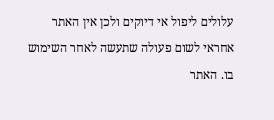עלולים ליפול אי דיוקים ולכן אין האתר אחראי לשום פעולה שתעשה לאחר השימוש בו. האתר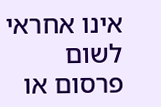אינו אחראי לשום פרסום או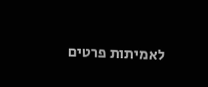לאמיתות פרטים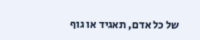של כל אדם, תאגיד או גוף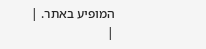המופיע באתר. |
|